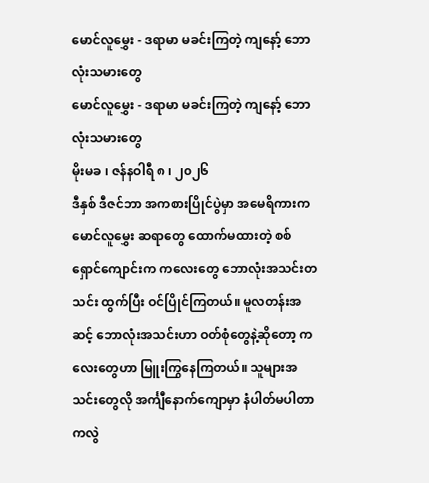မောင်လူမွှေး - ဒရာမာ မခင်းကြတဲ့ ကျနော့် ဘောလုံးသမားတွေ
မောင်လူမွှေး - ဒရာမာ မခင်းကြတဲ့ ကျနော့် ဘောလုံးသမားတွေ
မိုးမခ ၊ ဇန်နဝါရီ ၈ ၊ ၂၀၂၆
ဒီနှစ် ဒီဇင်ဘာ အကစားပြိုင်ပွဲမှာ အမေရိကားက မောင်လူမွှေး ဆရာတွေ ထောက်မထားတဲ့ စစ်ရှောင်ကျောင်းက ကလေးတွေ ဘောလုံးအသင်းတသင်း ထွက်ပြီး ဝင်ပြိုင်ကြတယ်။ မူလတန်းအဆင့် ဘောလုံးအသင်းဟာ ဝတ်စုံတွေနဲ့ဆိုတော့ ကလေးတွေဟာ မြူးကြွနေကြတယ်။ သူများအသင်းတွေလို အင်္ကျီနောက်ကျောမှာ နံပါတ်မပါတာကလွဲ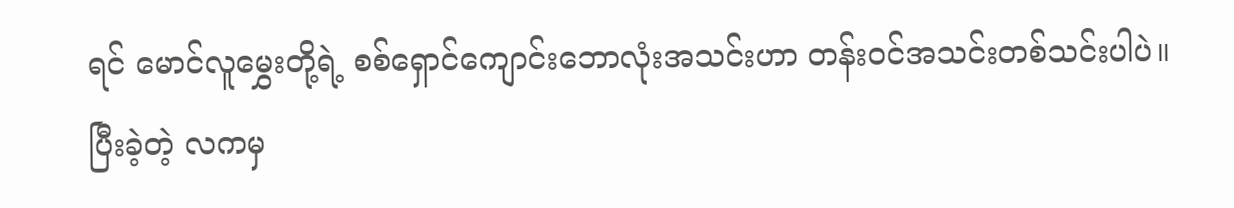ရင် မောင်လူမွှေးတို့ရဲ့ စစ်ရှောင်ကျောင်းဘောလုံးအသင်းဟာ တန်းဝင်အသင်းတစ်သင်းပါပဲ။
ပြီးခဲ့တဲ့ လကမှ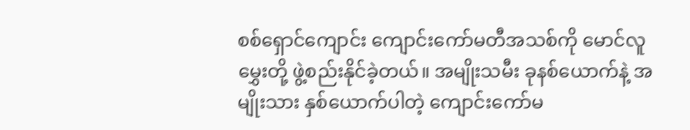စစ်ရှောင်ကျောင်း ကျောင်းကော်မတီအသစ်ကို မောင်လူမွှေးတို့ ဖွဲ့စည်းနိုင်ခဲ့တယ်။ အမျိုးသမီး ခုနစ်ယောက်နဲ့ အမျိုးသား နှစ်ယောက်ပါတဲ့ ကျောင်းကော်မ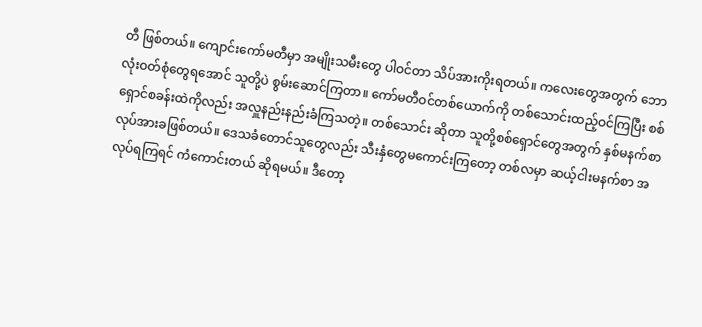တီ ဖြစ်တယ်။ ကျောင်းကော်မတီမှာ အမျိုးသမီးတွေ ပါဝင်တာ သိပ်အားကိုးရတယ်။ ကလေးတွေအတွက် ဘောလုံးဝတ်စုံတွေရအောင် သူတို့ပဲ စွမ်းဆောင်ကြတာ။ ကော်မတီဝင်တစ်ယောက်ကို တစ်သောင်းထည့်ဝင်ကြပြီး စစ်ရှောင်စခန်းထဲကိုလည်း အလှူနည်းနည်းခံကြသတဲ့။ တစ်သောင်း ဆိုတာ သူတို့စစ်ရှောင်တွေအတွက် နှစ်မနက်စာ လုပ်အားခဖြစ်တယ်။ ဒေသခံတောင်သူတွေလည်း သီးနှံတွေမကောင်းကြတော့ တစ်လမှာ ဆယ့်ငါးမနက်စာ အလုပ်ရကြရင် ကံကောင်းတယ် ဆိုရမယ်။ ဒီတော့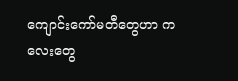ကျောင်းကော်မတီတွေဟာ ကလေးတွေ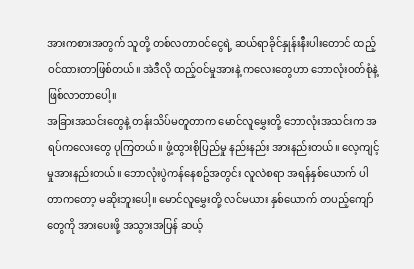အားကစားအတွက် သူတို့ တစ်လတာဝင်ငွေရဲ့ ဆယ်ရာခိုင်နှုန်းနီးပါးတောင် ထည့်ဝင်ထားတာဖြစ်တယ်။ အဲဒီလို ထည့်ဝင်မှုအားနဲ့ ကလေးတွေဟာ ဘောလုံးဝတ်စုံနဲ့ ဖြစ်လာတာပေါ့။
အခြားအသင်းတွေနဲ့ တန်းသိပ်မတူတာက မောင်လူမွှေးတို့ ဘောလုံးအသင်းက အရပ်ကလေးတွေ ပုကြတယ်။ ဖွံ့ထွားစိုပြည်မှု နည်းနည်း အားနည်းတယ်။ လေ့ကျင့်မှုအားနည်းတယ်။ ဘောလုံးပွဲကန်နေစဥ်အတွင်း လူလဲစရာ အရန်နှစ်ယောက် ပါတာကတော့ မဆိုးဘူးပေါ့။ မောင်လူမွှေးတို့ လင်မယား နှစ်ယောက် တပည့်ကျော်တွေကို အားပေးဖို့ အသွားအပြန် ဆယ့်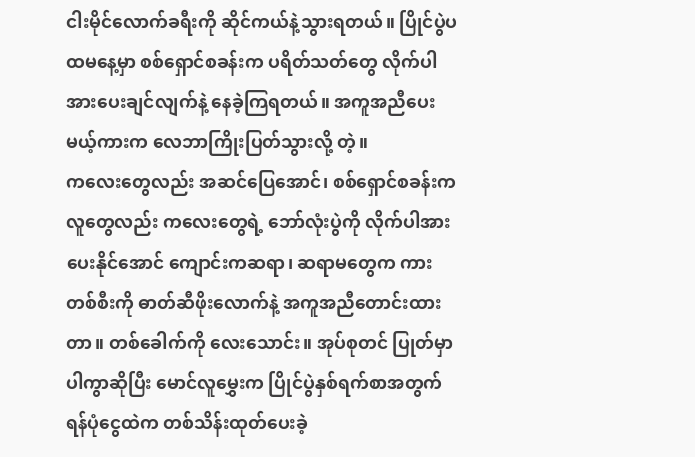ငါးမိုင်လောက်ခရီးကို ဆိုင်ကယ်နဲ့သွားရတယ်။ ပြိုင်ပွဲပထမနေ့မှာ စစ်ရှောင်စခန်းက ပရိတ်သတ်တွေ လိုက်ပါအားပေးချင်လျက်နဲ့ နေခဲ့ကြရတယ်။ အကူအညီပေးမယ့်ကားက လေဘာကြိုးပြတ်သွားလို့ တဲ့။
ကလေးတွေလည်း အဆင်ပြေအောင်၊ စစ်ရှောင်စခန်းက လူတွေလည်း ကလေးတွေရဲ့ ဘော်လုံးပွဲကို လိုက်ပါအားပေးနိုင်အောင် ကျောင်းကဆရာ၊ ဆရာမတွေက ကားတစ်စီးကို ဓာတ်ဆီဖိုးလောက်နဲ့ အကူအညီတောင်းထားတာ။ တစ်ခေါက်ကို လေးသောင်း။ အုပ်စုတင် ပြုတ်မှာပါကွာဆိုပြီး မောင်လူမွှေးက ပြိုင်ပွဲနှစ်ရက်စာအတွက် ရန်ပုံငွေထဲက တစ်သိန်းထုတ်ပေးခဲ့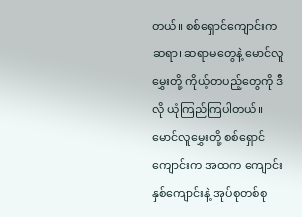တယ်။ စစ်ရှောင်ကျောင်းက ဆရာ၊ ဆရာမတွေနဲ့ မောင်လူမွှေးတို့ ကိုယ့်တပည့်တွေကို ဒီလို ယုံကြည်ကြပါတယ်။
မောင်လူမွှေးတို့ စစ်ရှောင်ကျောင်းက အထက ကျောင်းနှစ်ကျောင်းနဲ့ အုပ်စုတစ်စု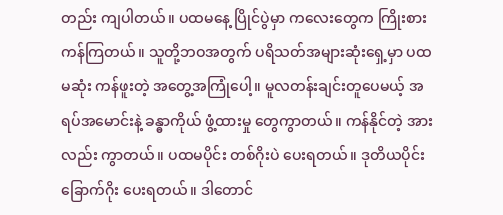တည်း ကျပါတယ်။ ပထမနေ့ ပြိုင်ပွဲမှာ ကလေးတွေက ကြိုးစားကန်ကြတယ်။ သူတို့ဘဝအတွက် ပရိသတ်အများဆုံးရှေ့မှာ ပထမဆုံး ကန်ဖူးတဲ့ အတွေ့အကြုံပေါ့။ မူလတန်းချင်းတူပေမယ့် အရပ်အမောင်းနဲ့ ခန္ဓာကိုယ် ဖွံ့ထားမှု တွေကွာတယ်။ ကန်နိုင်တဲ့ အားလည်း ကွာတယ်။ ပထမပိုင်း တစ်ဂိုးပဲ ပေးရတယ်။ ဒုတိယပိုင်း ခြောက်ဂိုး ပေးရတယ်။ ဒါတောင်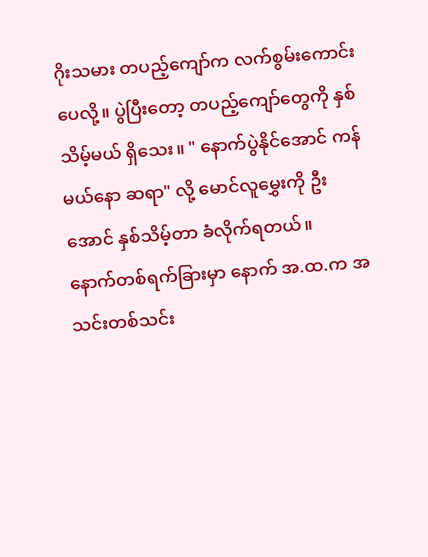ဂိုးသမား တပည့်ကျော်က လက်စွမ်းကောင်းပေလို့။ ပွဲပြီးတော့ တပည့်ကျော်တွေကို နှစ်သိမ့်မယ် ရှိသေး။ " နောက်ပွဲနိုင်အောင် ကန်မယ်နော ဆရာ" လို့ မောင်လူမွှေးကို ဦးအောင် နှစ်သိမ့်တာ ခံလိုက်ရတယ်။
နောက်တစ်ရက်ခြားမှာ နောက် အ.ထ.က အသင်းတစ်သင်း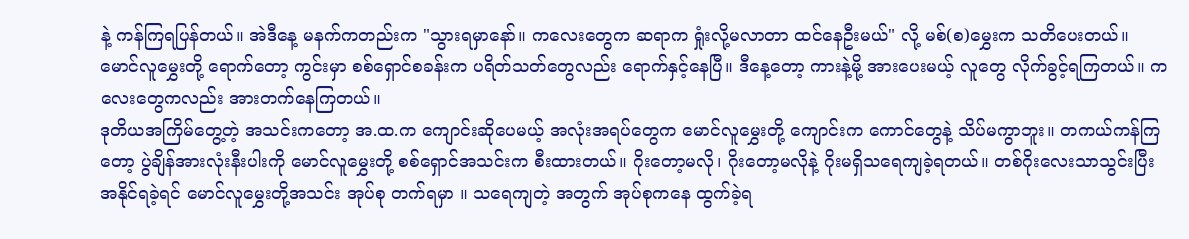နဲ့ ကန်ကြရပြန်တယ်။ အဲဒီနေ့ မနက်ကတည်းက "သွားရမှာနော်။ ကလေးတွေက ဆရာက ရှုံးလို့မလာတာ ထင်နေဦးမယ်" လို့ မစ်(စ)မွှေးက သတိပေးတယ်။ မောင်လူမွှေးတို့ ရောက်တော့ ကွင်းမှာ စစ်ရှောင်စခန်းက ပရိတ်သတ်တွေလည်း ရောက်နှင့်နေပြီ။ ဒီနေ့တော့ ကားနဲ့မို့ အားပေးမယ့် လူတွေ လိုက်ခွင့်ရကြတယ်။ ကလေးတွေကလည်း အားတက်နေကြတယ်။
ဒုတိယအကြိမ်တွေ့တဲ့ အသင်းကတော့ အ.ထ.က ကျောင်းဆိုပေမယ့် အလုံးအရပ်တွေက မောင်လူမွှေးတို့ ကျောင်းက ကောင်တွေနဲ့ သိပ်မကွာဘူး။ တကယ်ကန်ကြတော့ ပွဲချိန်အားလုံးနီးပါးကို မောင်လူမွှေးတို့ စစ်ရှောင်အသင်းက စီးထားတယ်။ ဂိုးတော့မလို၊ ဂိုးတော့မလိုနဲ့ ဂိုးမရှိသရေကျခဲ့ရတယ်။ တစ်ဂိုးလေးသာသွင်းပြီး အနိုင်ရခဲ့ရင် မောင်လူမွှေးတို့အသင်း အုပ်စု တက်ရမှာ ။ သရေကျတဲ့ အတွက် အုပ်စုကနေ ထွက်ခဲ့ရ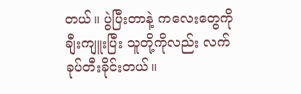တယ်။ ပွဲပြီးတာနဲ့ ကလေးတွေကို ချီးကျူးပြီး သူတို့ကိုလည်း လက်ခုပ်တီးခိုင်းတယ်။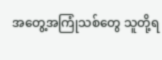အတွေ့အကြုံသစ်တွေ သူတို့ရ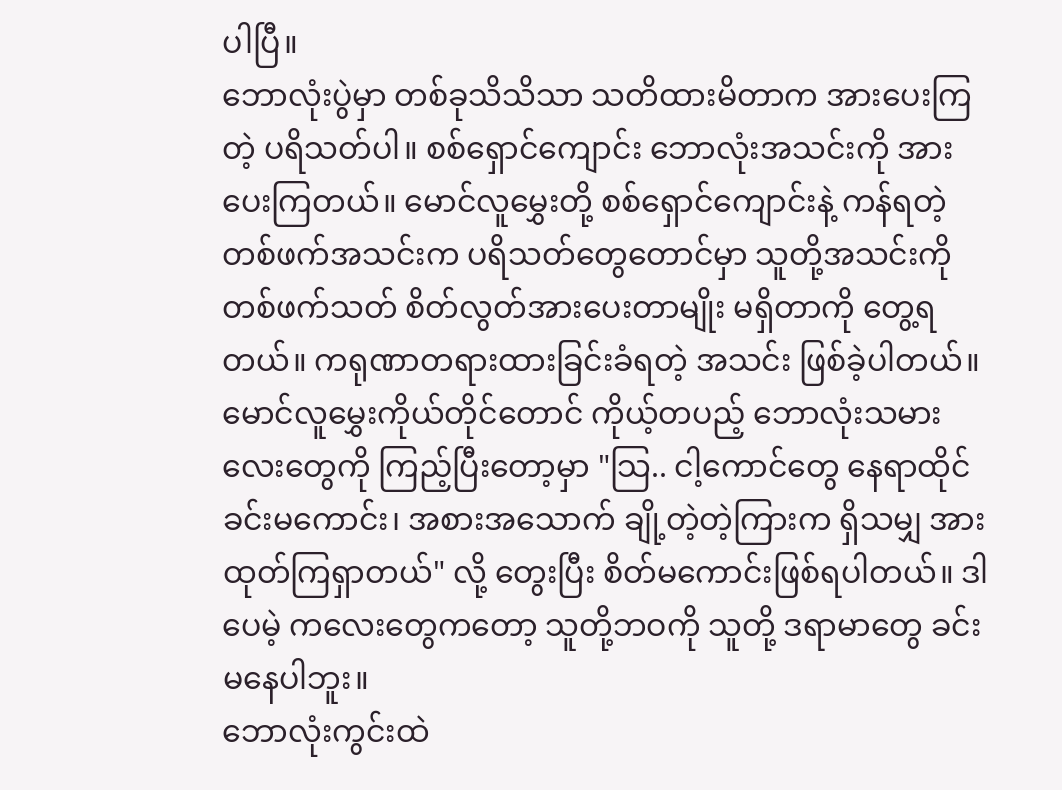ပါပြီ။
ဘောလုံးပွဲမှာ တစ်ခုသိသိသာ သတိထားမိတာက အားပေးကြတဲ့ ပရိသတ်ပါ။ စစ်ရှောင်ကျောင်း ဘောလုံးအသင်းကို အားပေးကြတယ်။ မောင်လူမွှေးတို့ စစ်ရှောင်ကျောင်းနဲ့ ကန်ရတဲ့ တစ်ဖက်အသင်းက ပရိသတ်တွေတောင်မှာ သူတို့အသင်းကို တစ်ဖက်သတ် စိတ်လွတ်အားပေးတာမျိုး မရှိတာကို တွေ့ရတယ်။ ကရုဏာတရားထားခြင်းခံရတဲ့ အသင်း ဖြစ်ခဲ့ပါတယ်။
မောင်လူမွှေးကိုယ်တိုင်တောင် ကိုယ့်တပည့် ဘောလုံးသမားလေးတွေကို ကြည့်ပြီးတော့မှာ "သြ.. ငါ့ကောင်တွေ နေရာထိုင်ခင်းမကောင်း၊ အစားအသောက် ချို့တဲ့တဲ့ကြားက ရှိသမျှ အားထုတ်ကြရှာတယ်" လို့ တွေးပြီး စိတ်မကောင်းဖြစ်ရပါတယ်။ ဒါပေမဲ့ ကလေးတွေကတော့ သူတို့ဘဝကို သူတို့ ဒရာမာတွေ ခင်းမနေပါဘူး။
ဘောလုံးကွင်းထဲ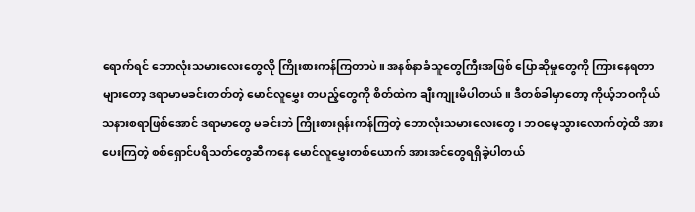ရောက်ရင် ဘောလုံးသမားလေးတွေလို ကြိုးစားကန်ကြတာပဲ။ အနစ်နာခံသူတွေကြီးအဖြစ် ပြောဆိုမှုတွေကို ကြားနေရတာများတော့ ဒရာမာမခင်းတတ်တဲ့ မောင်လူမွှေး တပည့်တွေကို စိတ်ထဲက ချီးကျုးမိပါတယ်။ ဒီတစ်ခါမှာတော့ ကိုယ့်ဘဝကိုယ် သနားစရာဖြစ်အောင် ဒရာမာတွေ မခင်းဘဲ ကြိုးစားရုန်းကန်ကြတဲ့ ဘောလုံးသမားလေးတွေ၊ ဘဝမေ့သွားလောက်တဲ့ထိ အားပေးကြတဲ့ စစ်ရှောင်ပရိသတ်တွေဆီကနေ မောင်လူမွှေးတစ်ယောက် အားအင်တွေရရှိခဲ့ပါတယ်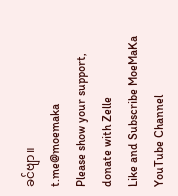ခင်ဗျာ။
t.me@moemaka
Please show your support, donate with Zelle
Like and Subscribe MoeMaKa YouTube Channel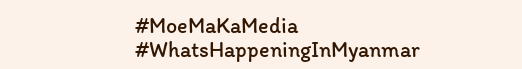#MoeMaKaMedia
#WhatsHappeningInMyanmar